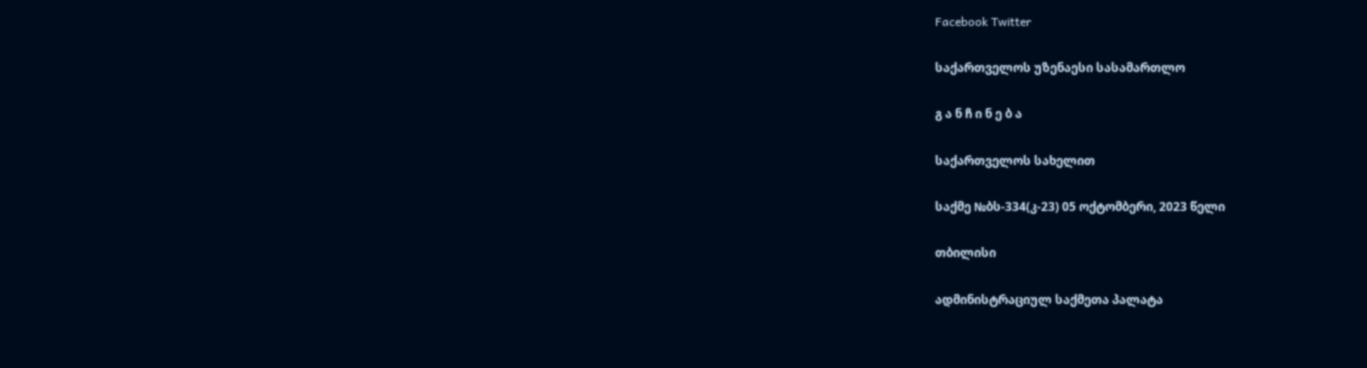Facebook Twitter

საქართველოს უზენაესი სასამართლო

გ ა ნ ჩ ი ნ ე ბ ა

საქართველოს სახელით

საქმე №ბს-334(კ-23) 05 ოქტომბერი, 2023 წელი

თბილისი

ადმინისტრაციულ საქმეთა პალატა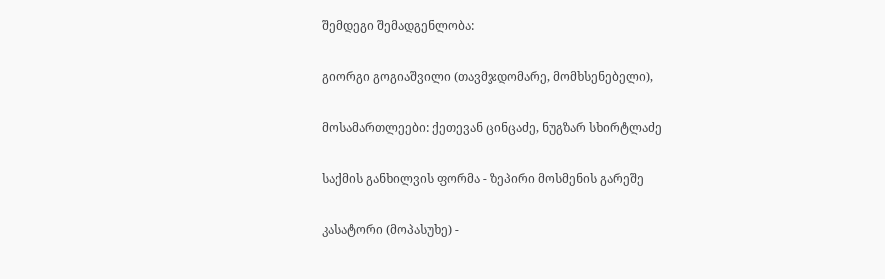შემდეგი შემადგენლობა:

გიორგი გოგიაშვილი (თავმჯდომარე, მომხსენებელი),

მოსამართლეები: ქეთევან ცინცაძე, ნუგზარ სხირტლაძე

საქმის განხილვის ფორმა - ზეპირი მოსმენის გარეშე

კასატორი (მოპასუხე) -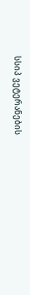სსიპ ვეტერანების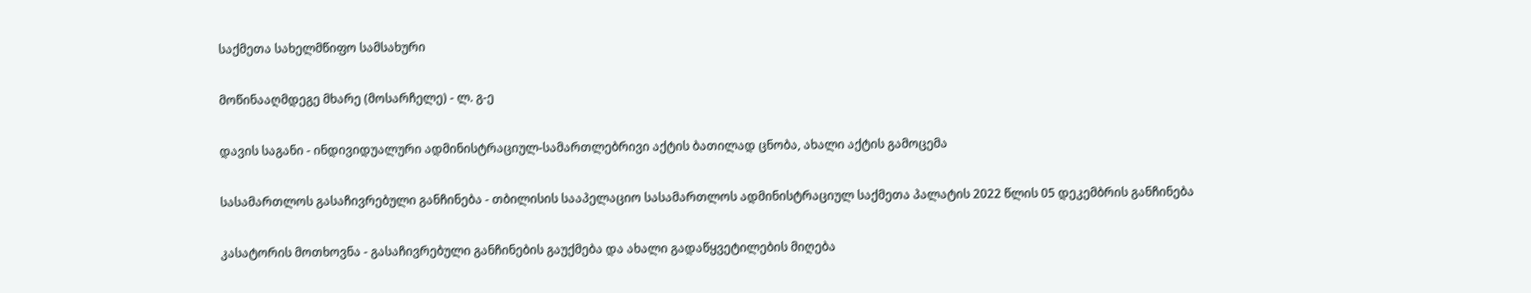საქმეთა სახელმწიფო სამსახური

მოწინააღმდეგე მხარე (მოსარჩელე) - ლ. გ-ე

დავის საგანი - ინდივიდუალური ადმინისტრაციულ-სამართლებრივი აქტის ბათილად ცნობა, ახალი აქტის გამოცემა

სასამართლოს გასაჩივრებული განჩინება - თბილისის სააპელაციო სასამართლოს ადმინისტრაციულ საქმეთა პალატის 2022 წლის 05 დეკემბრის განჩინება

კასატორის მოთხოვნა - გასაჩივრებული განჩინების გაუქმება და ახალი გადაწყვეტილების მიღება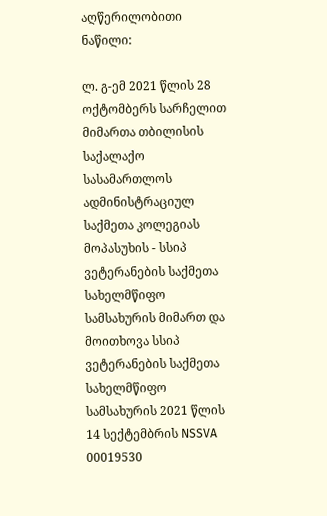აღწერილობითი ნაწილი:

ლ. გ-ემ 2021 წლის 28 ოქტომბერს სარჩელით მიმართა თბილისის საქალაქო სასამართლოს ადმინისტრაციულ საქმეთა კოლეგიას მოპასუხის - სსიპ ვეტერანების საქმეთა სახელმწიფო სამსახურის მიმართ და მოითხოვა სსიპ ვეტერანების საქმეთა სახელმწიფო სამსახურის 2021 წლის 14 სექტემბრის NSSVA 00019530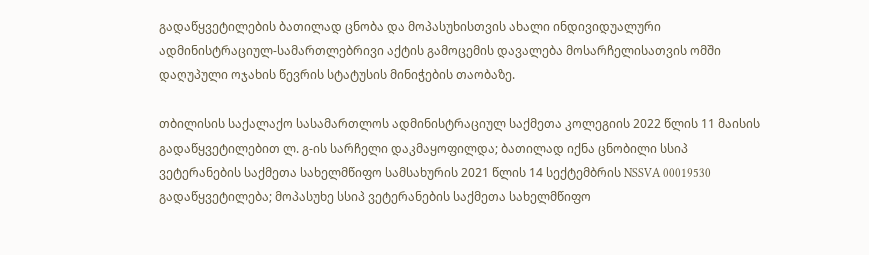გადაწყვეტილების ბათილად ცნობა და მოპასუხისთვის ახალი ინდივიდუალური ადმინისტრაციულ-სამართლებრივი აქტის გამოცემის დავალება მოსარჩელისათვის ომში დაღუპული ოჯახის წევრის სტატუსის მინიჭების თაობაზე.

თბილისის საქალაქო სასამართლოს ადმინისტრაციულ საქმეთა კოლეგიის 2022 წლის 11 მაისის გადაწყვეტილებით ლ. გ-ის სარჩელი დაკმაყოფილდა; ბათილად იქნა ცნობილი სსიპ ვეტერანების საქმეთა სახელმწიფო სამსახურის 2021 წლის 14 სექტემბრის NSSVA 00019530 გადაწყვეტილება; მოპასუხე სსიპ ვეტერანების საქმეთა სახელმწიფო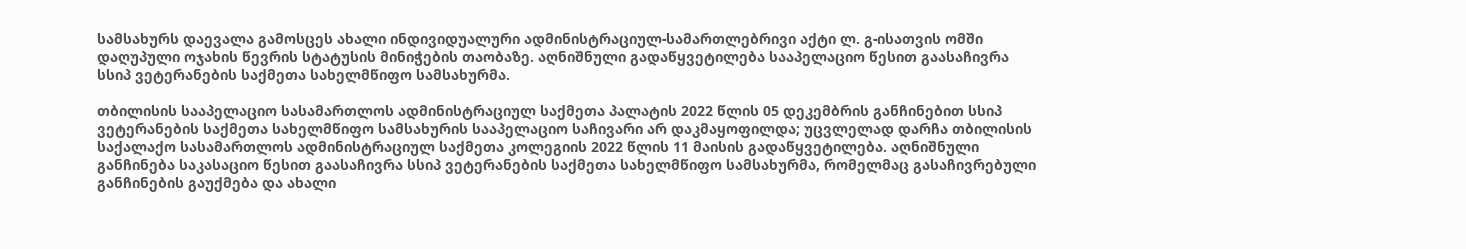სამსახურს დაევალა გამოსცეს ახალი ინდივიდუალური ადმინისტრაციულ-სამართლებრივი აქტი ლ. გ-ისათვის ომში დაღუპული ოჯახის წევრის სტატუსის მინიჭების თაობაზე. აღნიშნული გადაწყვეტილება სააპელაციო წესით გაასაჩივრა სსიპ ვეტერანების საქმეთა სახელმწიფო სამსახურმა.

თბილისის სააპელაციო სასამართლოს ადმინისტრაციულ საქმეთა პალატის 2022 წლის 05 დეკემბრის განჩინებით სსიპ ვეტერანების საქმეთა სახელმწიფო სამსახურის სააპელაციო საჩივარი არ დაკმაყოფილდა; უცვლელად დარჩა თბილისის საქალაქო სასამართლოს ადმინისტრაციულ საქმეთა კოლეგიის 2022 წლის 11 მაისის გადაწყვეტილება. აღნიშნული განჩინება საკასაციო წესით გაასაჩივრა სსიპ ვეტერანების საქმეთა სახელმწიფო სამსახურმა, რომელმაც გასაჩივრებული განჩინების გაუქმება და ახალი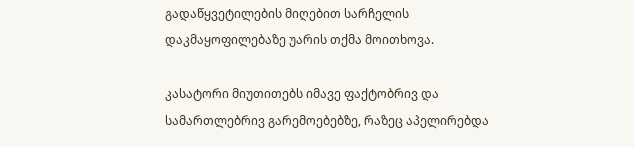გადაწყვეტილების მიღებით სარჩელის დაკმაყოფილებაზე უარის თქმა მოითხოვა.

კასატორი მიუთითებს იმავე ფაქტობრივ და სამართლებრივ გარემოებებზე, რაზეც აპელირებდა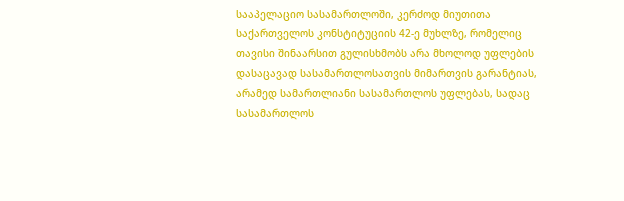სააპელაციო სასამართლოში, კერძოდ მიუთითა საქართველოს კონსტიტუციის 42-ე მუხლზე, რომელიც თავისი შინაარსით გულისხმობს არა მხოლოდ უფლების დასაცავად სასამართლოსათვის მიმართვის გარანტიას, არამედ სამართლიანი სასამართლოს უფლებას, სადაც სასამართლოს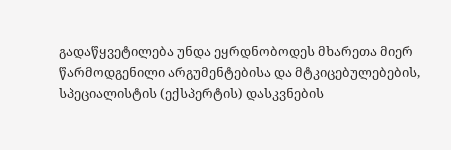გადაწყვეტილება უნდა ეყრდნობოდეს მხარეთა მიერ წარმოდგენილი არგუმენტებისა და მტკიცებულებების, სპეციალისტის (ექსპერტის) დასკვნების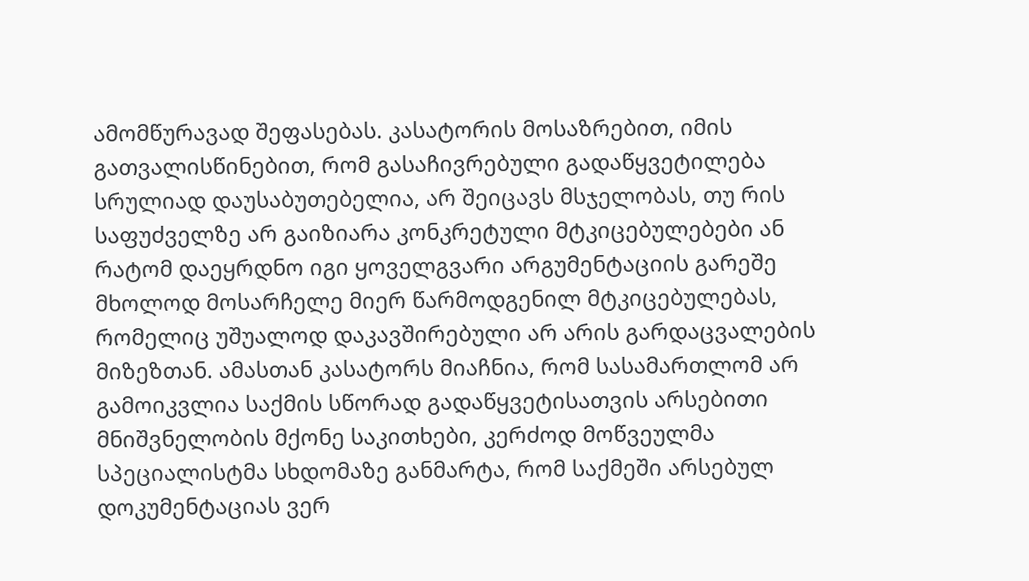ამომწურავად შეფასებას. კასატორის მოსაზრებით, იმის გათვალისწინებით, რომ გასაჩივრებული გადაწყვეტილება სრულიად დაუსაბუთებელია, არ შეიცავს მსჯელობას, თუ რის საფუძველზე არ გაიზიარა კონკრეტული მტკიცებულებები ან რატომ დაეყრდნო იგი ყოველგვარი არგუმენტაციის გარეშე მხოლოდ მოსარჩელე მიერ წარმოდგენილ მტკიცებულებას, რომელიც უშუალოდ დაკავშირებული არ არის გარდაცვალების მიზეზთან. ამასთან კასატორს მიაჩნია, რომ სასამართლომ არ გამოიკვლია საქმის სწორად გადაწყვეტისათვის არსებითი მნიშვნელობის მქონე საკითხები, კერძოდ მოწვეულმა სპეციალისტმა სხდომაზე განმარტა, რომ საქმეში არსებულ დოკუმენტაციას ვერ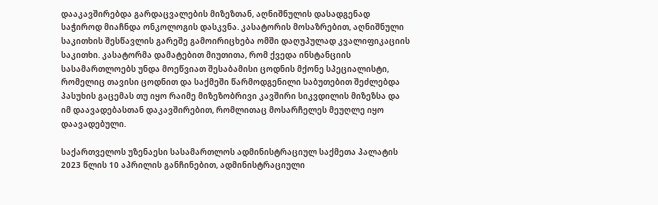დააკავშირებდა გარდაცვალების მიზეზთან, აღნიშნულის დასადგენად საჭიროდ მიაჩნდა ონკოლოგის დასკვნა. კასატორის მოსაზრებით, აღნიშნული საკითხის შესწავლის გარეშე გამოირიცხება ომში დაღუპულად კვალიფიკაციის საკითხი. კასატორმა დამატებით მიუთითა, რომ ქვედა ინსტანციის სასამართლოებს უნდა მოეწვიათ შესაბამისი ცოდნის მქონე სპეციალისტი, რომელიც თავისი ცოდნით და საქმეში წარმოდგენილი საბუთებით შეძლებდა პასუხის გაცემას თუ იყო რაიმე მიზეზობრივი კავშირი სიკვდილის მიზეზსა და იმ დაავადებასთან დაკავშირებით, რომლითაც მოსარჩელეს მეუღლე იყო დაავადებული.

საქართველოს უზენაესი სასამართლოს ადმინისტრაციულ საქმეთა პალატის 2023 წლის 10 აპრილის განჩინებით, ადმინისტრაციული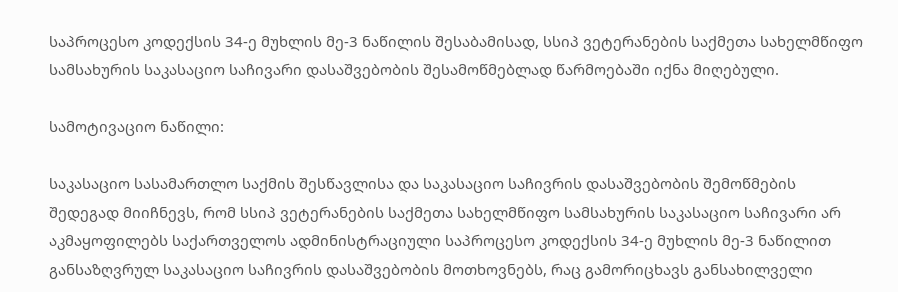საპროცესო კოდექსის 34-ე მუხლის მე-3 ნაწილის შესაბამისად, სსიპ ვეტერანების საქმეთა სახელმწიფო სამსახურის საკასაციო საჩივარი დასაშვებობის შესამოწმებლად წარმოებაში იქნა მიღებული.

სამოტივაციო ნაწილი:

საკასაციო სასამართლო საქმის შესწავლისა და საკასაციო საჩივრის დასაშვებობის შემოწმების შედეგად მიიჩნევს, რომ სსიპ ვეტერანების საქმეთა სახელმწიფო სამსახურის საკასაციო საჩივარი არ აკმაყოფილებს საქართველოს ადმინისტრაციული საპროცესო კოდექსის 34-ე მუხლის მე-3 ნაწილით განსაზღვრულ საკასაციო საჩივრის დასაშვებობის მოთხოვნებს, რაც გამორიცხავს განსახილველი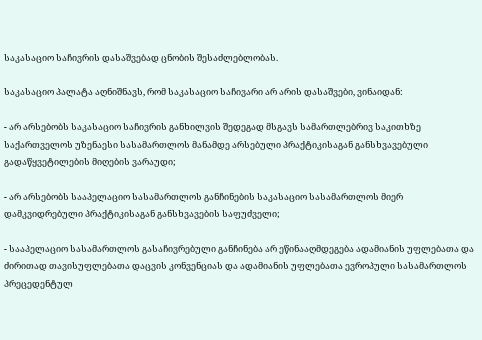საკასაციო საჩივრის დასაშვებად ცნობის შესაძლებლობას.

საკასაციო პალატა აღნიშნავს, რომ საკასაციო საჩივარი არ არის დასაშვები, ვინაიდან:

- არ არსებობს საკასაციო საჩივრის განხილვის შედეგად მსგავს სამართლებრივ საკითხზე საქართველოს უზენაესი სასამართლოს მანამდე არსებული პრაქტიკისაგან განსხვავებული გადაწყვეტილების მიღების ვარაუდი;

- არ არსებობს სააპელაციო სასამართლოს განჩინების საკასაციო სასამართლოს მიერ დამკვიდრებული პრაქტიკისაგან განსხვავების საფუძველი;

- სააპელაციო სასამართლოს გასაჩივრებული განჩინება არ ეწინააღმდეგება ადამიანის უფლებათა და ძირითად თავისუფლებათა დაცვის კონვენციას და ადამიანის უფლებათა ევროპული სასამართლოს პრეცედენტულ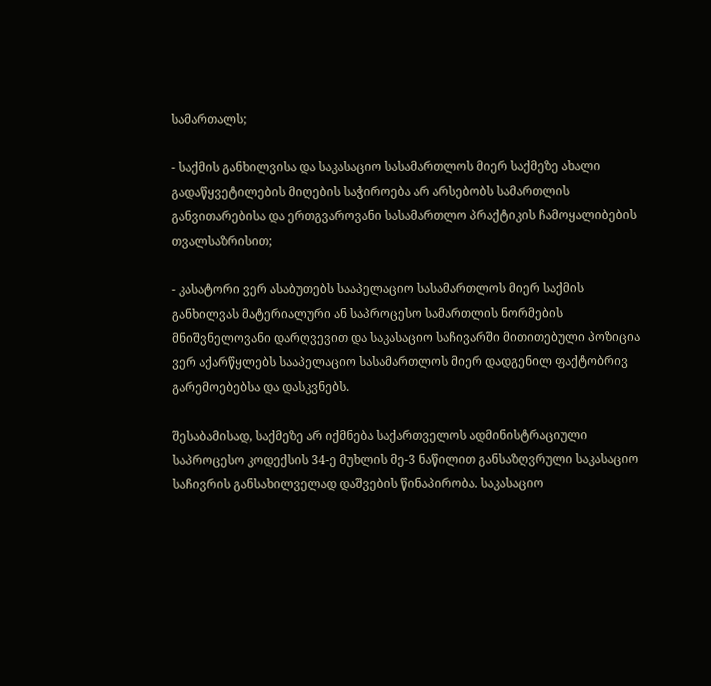სამართალს;

- საქმის განხილვისა და საკასაციო სასამართლოს მიერ საქმეზე ახალი გადაწყვეტილების მიღების საჭიროება არ არსებობს სამართლის განვითარებისა და ერთგვაროვანი სასამართლო პრაქტიკის ჩამოყალიბების თვალსაზრისით;

- კასატორი ვერ ასაბუთებს სააპელაციო სასამართლოს მიერ საქმის განხილვას მატერიალური ან საპროცესო სამართლის ნორმების მნიშვნელოვანი დარღვევით და საკასაციო საჩივარში მითითებული პოზიცია ვერ აქარწყლებს სააპელაციო სასამართლოს მიერ დადგენილ ფაქტობრივ გარემოებებსა და დასკვნებს.

შესაბამისად, საქმეზე არ იქმნება საქართველოს ადმინისტრაციული საპროცესო კოდექსის 34-ე მუხლის მე-3 ნაწილით განსაზღვრული საკასაციო საჩივრის განსახილველად დაშვების წინაპირობა. საკასაციო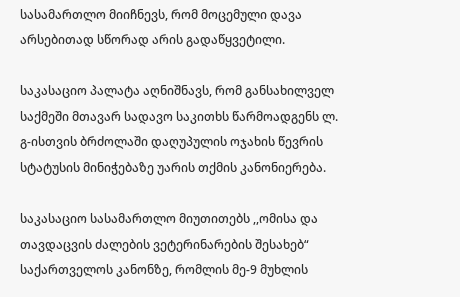სასამართლო მიიჩნევს, რომ მოცემული დავა არსებითად სწორად არის გადაწყვეტილი.

საკასაციო პალატა აღნიშნავს, რომ განსახილველ საქმეში მთავარ სადავო საკითხს წარმოადგენს ლ. გ-ისთვის ბრძოლაში დაღუპულის ოჯახის წევრის სტატუსის მინიჭებაზე უარის თქმის კანონიერება.

საკასაციო სასამართლო მიუთითებს ,,ომისა და თავდაცვის ძალების ვეტერინარების შესახებ“ საქართველოს კანონზე, რომლის მე-9 მუხლის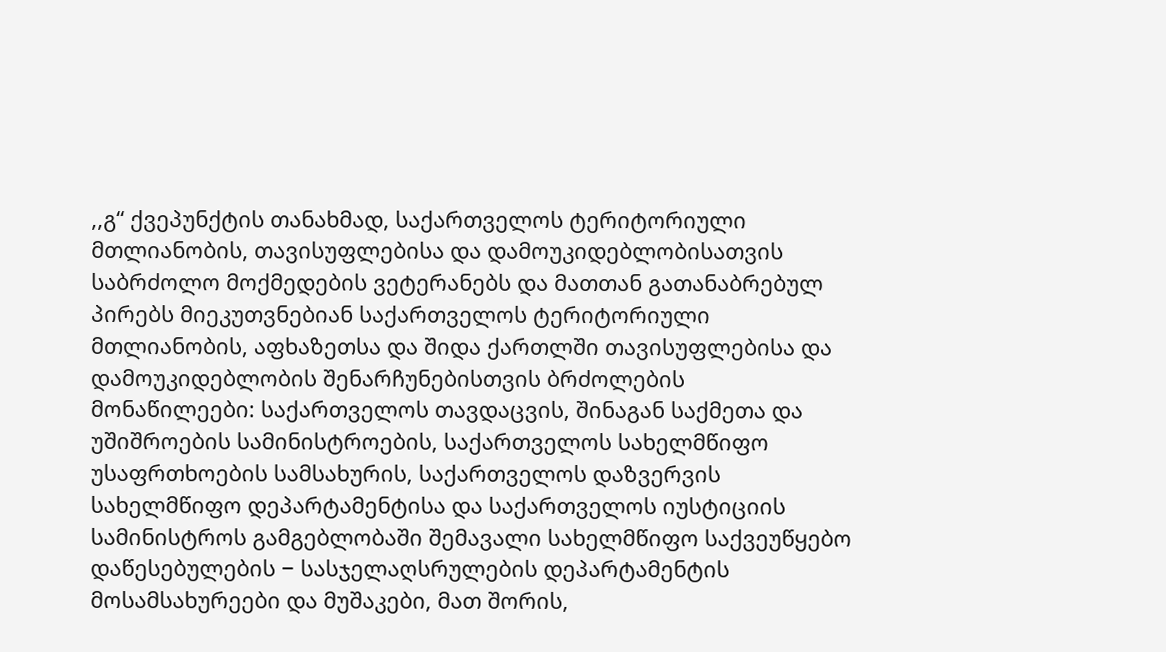,,გ“ ქვეპუნქტის თანახმად, საქართველოს ტერიტორიული მთლიანობის, თავისუფლებისა და დამოუკიდებლობისათვის საბრძოლო მოქმედების ვეტერანებს და მათთან გათანაბრებულ პირებს მიეკუთვნებიან საქართველოს ტერიტორიული მთლიანობის, აფხაზეთსა და შიდა ქართლში თავისუფლებისა და დამოუკიდებლობის შენარჩუნებისთვის ბრძოლების მონაწილეები: საქართველოს თავდაცვის, შინაგან საქმეთა და უშიშროების სამინისტროების, საქართველოს სახელმწიფო უსაფრთხოების სამსახურის, საქართველოს დაზვერვის სახელმწიფო დეპარტამენტისა და საქართველოს იუსტიციის სამინისტროს გამგებლობაში შემავალი სახელმწიფო საქვეუწყებო დაწესებულების − სასჯელაღსრულების დეპარტამენტის მოსამსახურეები და მუშაკები, მათ შორის,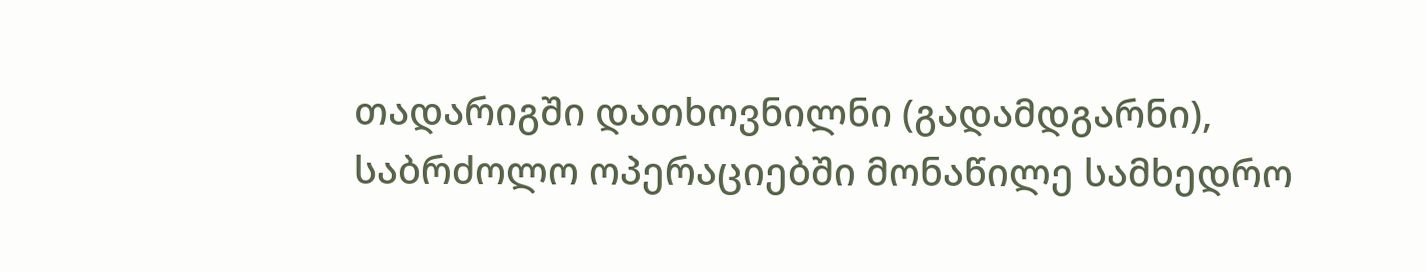თადარიგში დათხოვნილნი (გადამდგარნი), საბრძოლო ოპერაციებში მონაწილე სამხედრო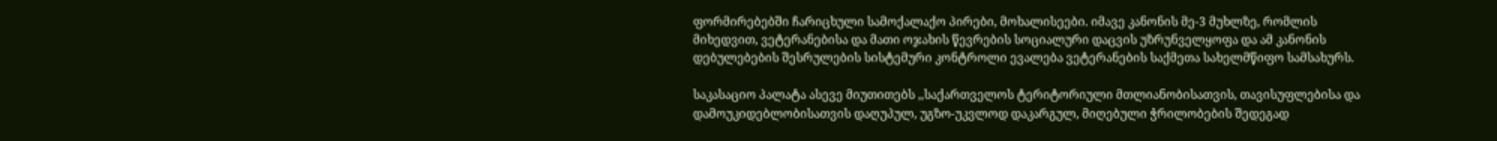ფორმირებებში ჩარიცხული სამოქალაქო პირები, მოხალისეები. იმავე კანონის მე-3 მუხლზე, რომლის მიხედვით, ვეტერანებისა და მათი ოჯახის წევრების სოციალური დაცვის უზრუნველყოფა და ამ კანონის დებულებების შესრულების სისტემური კონტროლი ევალება ვეტერანების საქმეთა სახელმწიფო სამსახურს.

საკასაციო პალატა ასევე მიუთითებს ,,საქართველოს ტერიტორიული მთლიანობისათვის, თავისუფლებისა და დამოუკიდებლობისათვის დაღუპულ, უგზო-უკვლოდ დაკარგულ, მიღებული ჭრილობების შედეგად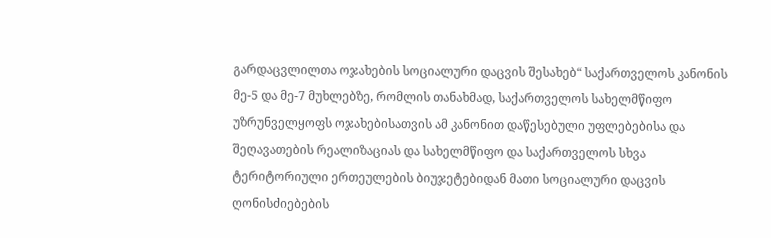გარდაცვლილთა ოჯახების სოციალური დაცვის შესახებ“ საქართველოს კანონის მე-5 და მე-7 მუხლებზე, რომლის თანახმად, საქართველოს სახელმწიფო უზრუნველყოფს ოჯახებისათვის ამ კანონით დაწესებული უფლებებისა და შეღავათების რეალიზაციას და სახელმწიფო და საქართველოს სხვა ტერიტორიული ერთეულების ბიუჯეტებიდან მათი სოციალური დაცვის ღონისძიებების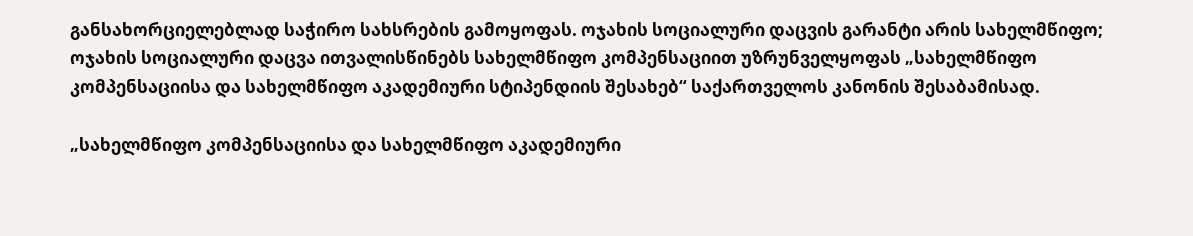განსახორციელებლად საჭირო სახსრების გამოყოფას. ოჯახის სოციალური დაცვის გარანტი არის სახელმწიფო; ოჯახის სოციალური დაცვა ითვალისწინებს სახელმწიფო კომპენსაციით უზრუნველყოფას „სახელმწიფო კომპენსაციისა და სახელმწიფო აკადემიური სტიპენდიის შესახებ“ საქართველოს კანონის შესაბამისად.

„სახელმწიფო კომპენსაციისა და სახელმწიფო აკადემიური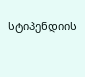სტიპენდიის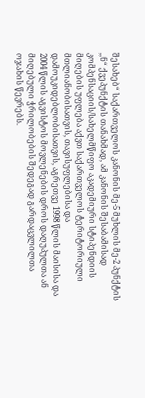შესახებ“ საქართველოს კანონის მე-5 მუხლის მე-2 პუნქტის ,,ნ“ ქვეპუნქტის თანახმად, ამ კანონის შესაბამისად კომპენსაციის/სახელმწიფო აკადემიური სტიპენდიის მიღების უფლება აქვთ საქართველოს ტერიტორიული მთლიანობისათვის, თავისუფლებისა და დამოუკიდებლობისათვის, აგრეთვე 1998 წლის მაისისა და 2004 წლის აგვისტოს მოვლენების დროს დაღუპულთა ან მიღებული ჭრილობების შედეგად გარდაცვლილთა ოჯახის წევრებს.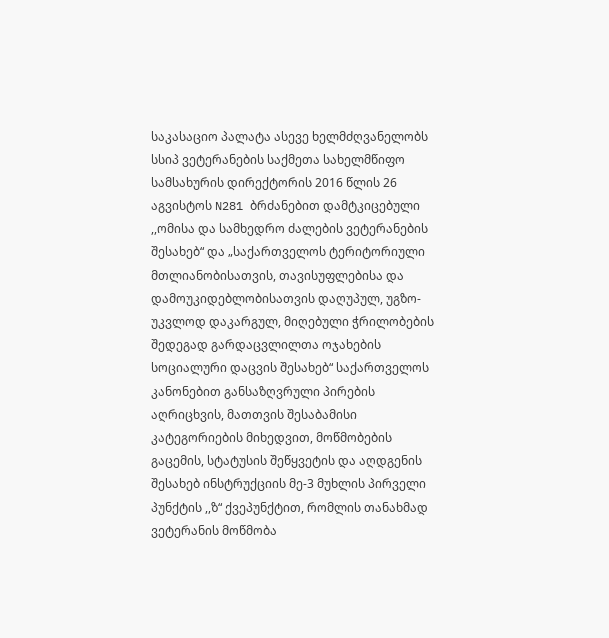საკასაციო პალატა ასევე ხელმძღვანელობს სსიპ ვეტერანების საქმეთა სახელმწიფო სამსახურის დირექტორის 2016 წლის 26 აგვისტოს N281 ბრძანებით დამტკიცებული ,,ომისა და სამხედრო ძალების ვეტერანების შესახებ“ და „საქართველოს ტერიტორიული მთლიანობისათვის, თავისუფლებისა და დამოუკიდებლობისათვის დაღუპულ, უგზო-უკვლოდ დაკარგულ, მიღებული ჭრილობების შედეგად გარდაცვლილთა ოჯახების სოციალური დაცვის შესახებ“ საქართველოს კანონებით განსაზღვრული პირების აღრიცხვის, მათთვის შესაბამისი კატეგორიების მიხედვით, მოწმობების გაცემის, სტატუსის შეწყვეტის და აღდგენის შესახებ ინსტრუქციის მე-3 მუხლის პირველი პუნქტის ,,ზ“ ქვეპუნქტით, რომლის თანახმად ვეტერანის მოწმობა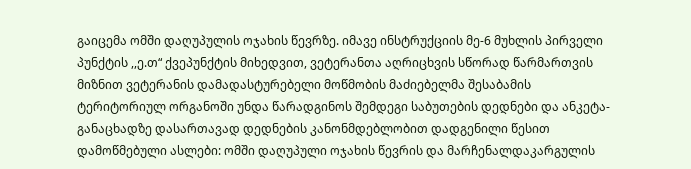გაიცემა ომში დაღუპულის ოჯახის წევრზე. იმავე ინსტრუქციის მე-6 მუხლის პირველი პუნქტის ,,ე.თ“ ქვეპუნქტის მიხედვით, ვეტერანთა აღრიცხვის სწორად წარმართვის მიზნით ვეტერანის დამადასტურებელი მოწმობის მაძიებელმა შესაბამის ტერიტორიულ ორგანოში უნდა წარადგინოს შემდეგი საბუთების დედნები და ანკეტა-განაცხადზე დასართავად დედნების კანონმდებლობით დადგენილი წესით დამოწმებული ასლები: ომში დაღუპული ოჯახის წევრის და მარჩენალდაკარგულის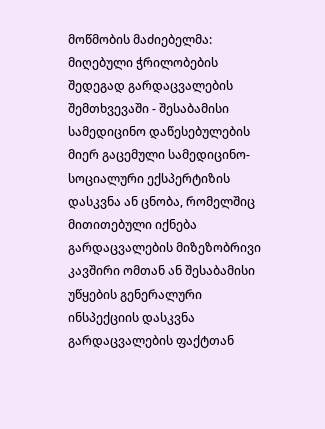მოწმობის მაძიებელმა: მიღებული ჭრილობების შედეგად გარდაცვალების შემთხვევაში - შესაბამისი სამედიცინო დაწესებულების მიერ გაცემული სამედიცინო-სოციალური ექსპერტიზის დასკვნა ან ცნობა, რომელშიც მითითებული იქნება გარდაცვალების მიზეზობრივი კავშირი ომთან ან შესაბამისი უწყების გენერალური ინსპექციის დასკვნა გარდაცვალების ფაქტთან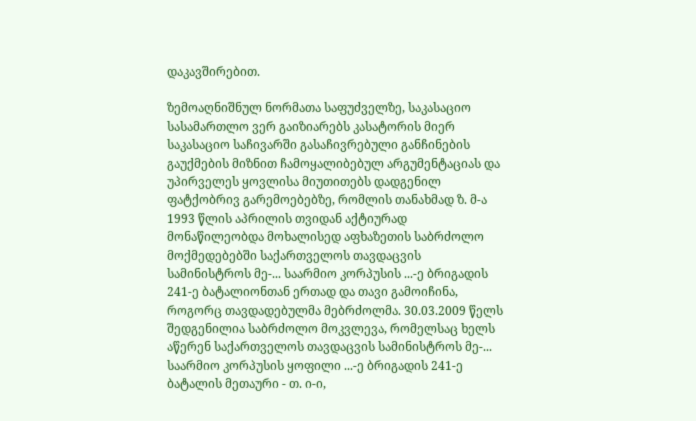დაკავშირებით.

ზემოაღნიშნულ ნორმათა საფუძველზე, საკასაციო სასამართლო ვერ გაიზიარებს კასატორის მიერ საკასაციო საჩივარში გასაჩივრებული განჩინების გაუქმების მიზნით ჩამოყალიბებულ არგუმენტაციას და უპირველეს ყოვლისა მიუთითებს დადგენილ ფატქობრივ გარემოებებზე, რომლის თანახმად ზ. მ-ა 1993 წლის აპრილის თვიდან აქტიურად მონაწილეობდა მოხალისედ აფხაზეთის საბრძოლო მოქმედებებში საქართველოს თავდაცვის სამინისტროს მე-... საარმიო კორპუსის ...-ე ბრიგადის 241-ე ბატალიონთან ერთად და თავი გამოიჩინა, როგორც თავდადებულმა მებრძოლმა. 30.03.2009 წელს შედგენილია საბრძოლო მოკვლევა, რომელსაც ხელს აწერენ საქართველოს თავდაცვის სამინისტროს მე-... საარმიო კორპუსის ყოფილი ...-ე ბრიგადის 241-ე ბატალის მეთაური - თ. ი-ი,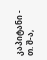კაპიტანი - თ. შ-ა,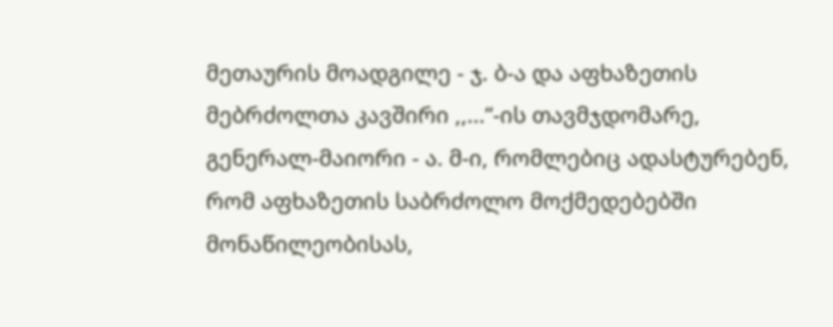მეთაურის მოადგილე - ჯ. ბ-ა და აფხაზეთის მებრძოლთა კავშირი ,,...“-ის თავმჯდომარე, გენერალ-მაიორი - ა. მ-ი, რომლებიც ადასტურებენ, რომ აფხაზეთის საბრძოლო მოქმედებებში მონაწილეობისას,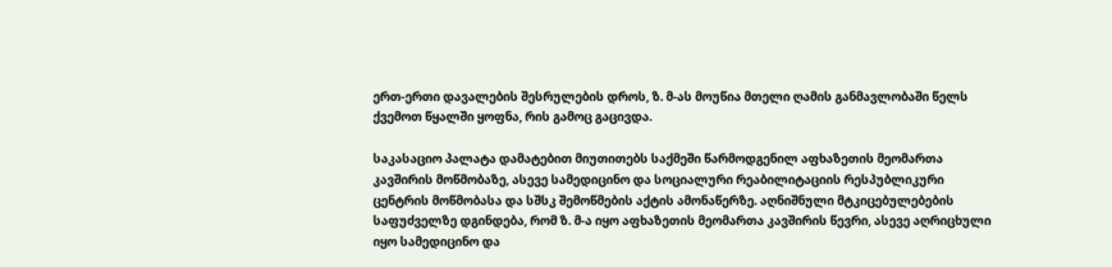ერთ-ერთი დავალების შესრულების დროს, ზ. მ-ას მოუწია მთელი ღამის განმავლობაში წელს ქვემოთ წყალში ყოფნა, რის გამოც გაცივდა.

საკასაციო პალატა დამატებით მიუთითებს საქმეში წარმოდგენილ აფხაზეთის მეომართა კავშირის მოწმობაზე, ასევე სამედიცინო და სოციალური რეაბილიტაციის რესპუბლიკური ცენტრის მოწმობასა და სშსკ შემოწმების აქტის ამონაწერზე. აღნიშნული მტკიცებულებების საფუძველზე დგინდება, რომ ზ. მ-ა იყო აფხაზეთის მეომართა კავშირის წევრი, ასევე აღრიცხული იყო სამედიცინო და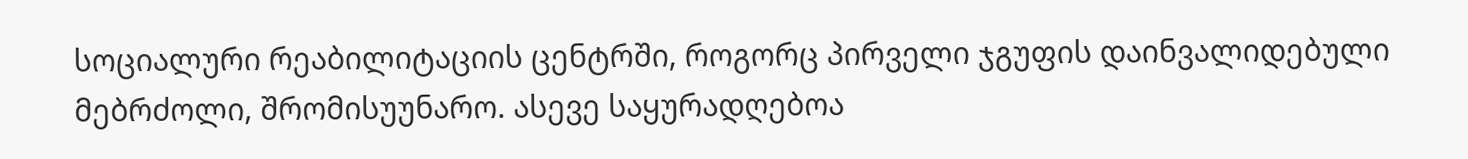სოციალური რეაბილიტაციის ცენტრში, როგორც პირველი ჯგუფის დაინვალიდებული მებრძოლი, შრომისუუნარო. ასევე საყურადღებოა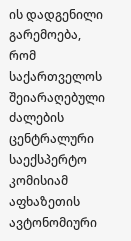ის დადგენილი გარემოება, რომ საქართველოს შეიარაღებული ძალების ცენტრალური საექსპერტო კომისიამ აფხაზეთის ავტონომიური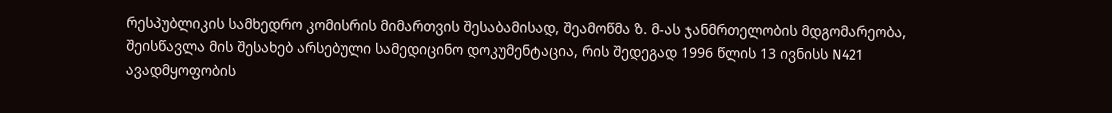რესპუბლიკის სამხედრო კომისრის მიმართვის შესაბამისად, შეამოწმა ზ. მ-ას ჯანმრთელობის მდგომარეობა, შეისწავლა მის შესახებ არსებული სამედიცინო დოკუმენტაცია, რის შედეგად 1996 წლის 13 ივნისს N421 ავადმყოფობის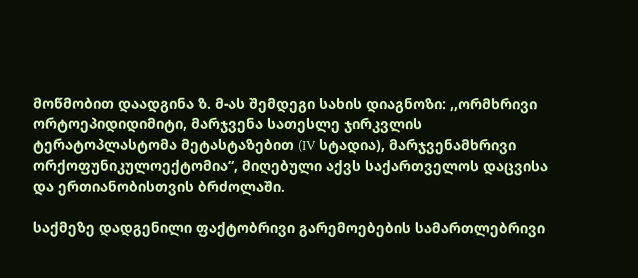მოწმობით დაადგინა ზ. მ-ას შემდეგი სახის დიაგნოზი: ,,ორმხრივი ორტოეპიდიდიმიტი, მარჯვენა სათესლე ჯირკვლის ტერატოპლასტომა მეტასტაზებით (IV სტადია), მარჯვენამხრივი ორქოფუნიკულოექტომია“, მიღებული აქვს საქართველოს დაცვისა და ერთიანობისთვის ბრძოლაში.

საქმეზე დადგენილი ფაქტობრივი გარემოებების სამართლებრივი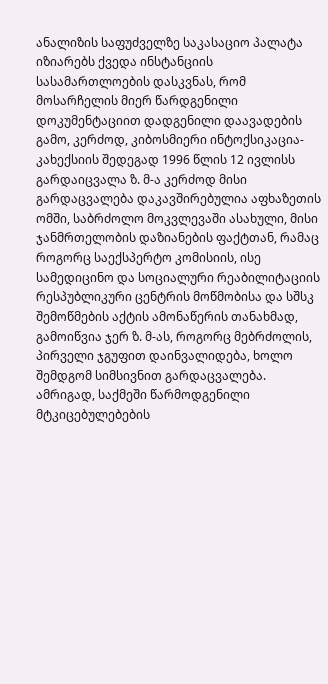ანალიზის საფუძველზე საკასაციო პალატა იზიარებს ქვედა ინსტანციის სასამართლოების დასკვნას, რომ მოსარჩელის მიერ წარდგენილი დოკუმენტაციით დადგენილი დაავადების გამო, კერძოდ, კიბოსმიერი ინტოქსიკაცია-კახექსიის შედეგად 1996 წლის 12 ივლისს გარდაიცვალა ზ. მ-ა კერძოდ მისი გარდაცვალება დაკავშირებულია აფხაზეთის ომში, საბრძოლო მოკვლევაში ასახული, მისი ჯანმრთელობის დაზიანების ფაქტთან, რამაც როგორც საექსპერტო კომისიის, ისე სამედიცინო და სოციალური რეაბილიტაციის რესპუბლიკური ცენტრის მოწმობისა და სშსკ შემოწმების აქტის ამონაწერის თანახმად, გამოიწვია ჯერ ზ. მ-ას, როგორც მებრძოლის, პირველი ჯგუფით დაინვალიდება, ხოლო შემდგომ სიმსივნით გარდაცვალება. ამრიგად, საქმეში წარმოდგენილი მტკიცებულებების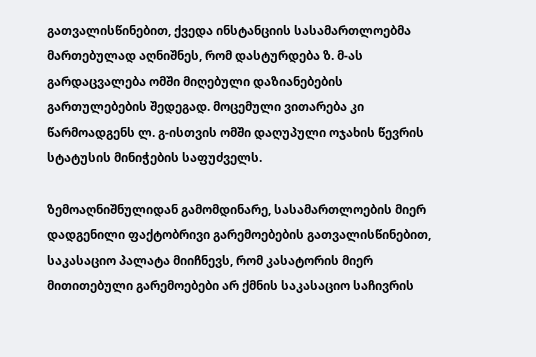გათვალისწინებით, ქვედა ინსტანციის სასამართლოებმა მართებულად აღნიშნეს, რომ დასტურდება ზ. მ-ას გარდაცვალება ომში მიღებული დაზიანებების გართულებების შედეგად. მოცემული ვითარება კი წარმოადგენს ლ. გ-ისთვის ომში დაღუპული ოჯახის წევრის სტატუსის მინიჭების საფუძველს.

ზემოაღნიშნულიდან გამომდინარე, სასამართლოების მიერ დადგენილი ფაქტობრივი გარემოებების გათვალისწინებით, საკასაციო პალატა მიიჩნევს, რომ კასატორის მიერ მითითებული გარემოებები არ ქმნის საკასაციო საჩივრის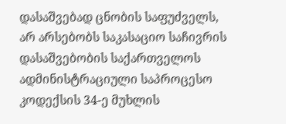დასაშვებად ცნობის საფუძველს, არ არსებობს საკასაციო საჩივრის დასაშვებობის საქართველოს ადმინისტრაციული საპროცესო კოდექსის 34-ე მუხლის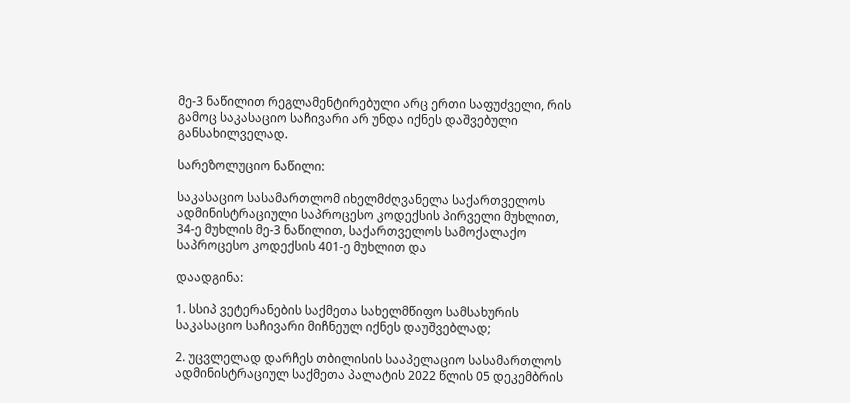მე-3 ნაწილით რეგლამენტირებული არც ერთი საფუძველი, რის გამოც საკასაციო საჩივარი არ უნდა იქნეს დაშვებული განსახილველად.

სარეზოლუციო ნაწილი:

საკასაციო სასამართლომ იხელმძღვანელა საქართველოს ადმინისტრაციული საპროცესო კოდექსის პირველი მუხლით, 34-ე მუხლის მე-3 ნაწილით, საქართველოს სამოქალაქო საპროცესო კოდექსის 401-ე მუხლით და

დაადგინა:

1. სსიპ ვეტერანების საქმეთა სახელმწიფო სამსახურის საკასაციო საჩივარი მიჩნეულ იქნეს დაუშვებლად;

2. უცვლელად დარჩეს თბილისის სააპელაციო სასამართლოს ადმინისტრაციულ საქმეთა პალატის 2022 წლის 05 დეკემბრის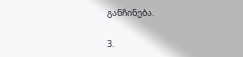განჩინება.

3.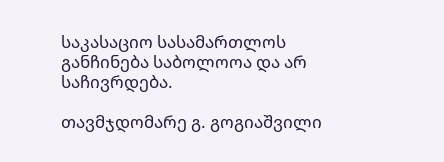საკასაციო სასამართლოს განჩინება საბოლოოა და არ საჩივრდება.

თავმჯდომარე გ. გოგიაშვილი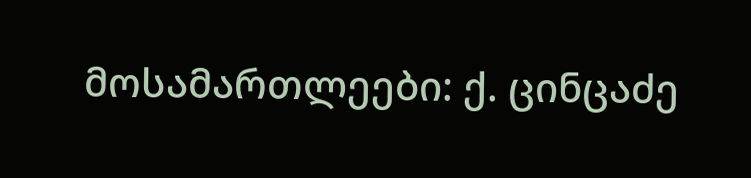მოსამართლეები: ქ. ცინცაძე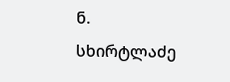ნ. სხირტლაძე